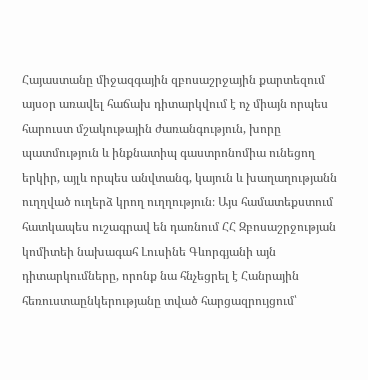Հայաստանը միջազգային զբոսաշրջային քարտեզում այսօր առավել հաճախ դիտարկվում է ոչ միայն որպես հարուստ մշակութային ժառանգություն, խորը պատմություն և ինքնատիպ գաստրոնոմիա ունեցող երկիր, այլև որպես անվտանգ, կայուն և խաղաղությանն ուղղված ուղերձ կրող ուղղություն։ Այս համատեքստում հատկապես ուշագրավ են դառնում ՀՀ Զբոսաշրջության կոմիտեի նախագահ Լուսինե Գևորգյանի այն դիտարկումները, որոնք նա հնչեցրել է Հանրային հեռուստաընկերությանը տված հարցազրույցում՝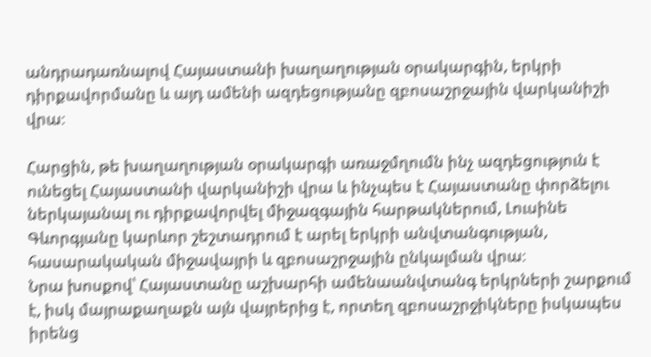անդրադառնալով Հայաստանի խաղաղության օրակարգին, երկրի դիրքավորմանը և այդ ամենի ազդեցությանը զբոսաշրջային վարկանիշի վրա։

Հարցին, թե խաղաղության օրակարգի առաջմղումն ինչ ազդեցություն է ունեցել Հայաստանի վարկանիշի վրա և ինչպես է Հայաստանը փորձելու ներկայանալ ու դիրքավորվել միջազգային հարթակներում, Լուսինե Գևորգյանը կարևոր շեշտադրում է արել երկրի անվտանգության, հասարակական միջավայրի և զբոսաշրջային ընկալման վրա։
Նրա խոսքով՝ Հայաստանը աշխարհի ամենաանվտանգ երկրների շարքում է, իսկ մայրաքաղաքն այն վայրերից է, որտեղ զբոսաշրջիկները իսկապես իրենց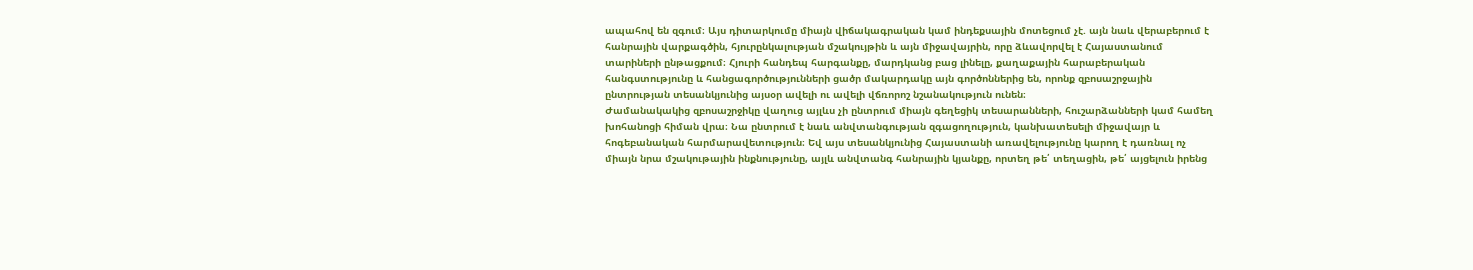ապահով են զգում։ Այս դիտարկումը միայն վիճակագրական կամ ինդեքսային մոտեցում չէ. այն նաև վերաբերում է հանրային վարքագծին, հյուրընկալության մշակույթին և այն միջավայրին, որը ձևավորվել է Հայաստանում տարիների ընթացքում։ Հյուրի հանդեպ հարգանքը, մարդկանց բաց լինելը, քաղաքային հարաբերական հանգստությունը և հանցագործությունների ցածր մակարդակը այն գործոններից են, որոնք զբոսաշրջային ընտրության տեսանկյունից այսօր ավելի ու ավելի վճռորոշ նշանակություն ունեն։
Ժամանակակից զբոսաշրջիկը վաղուց այլևս չի ընտրում միայն գեղեցիկ տեսարանների, հուշարձանների կամ համեղ խոհանոցի հիման վրա։ Նա ընտրում է նաև անվտանգության զգացողություն, կանխատեսելի միջավայր և հոգեբանական հարմարավետություն։ Եվ այս տեսանկյունից Հայաստանի առավելությունը կարող է դառնալ ոչ միայն նրա մշակութային ինքնությունը, այլև անվտանգ հանրային կյանքը, որտեղ թե՛ տեղացին, թե՛ այցելուն իրենց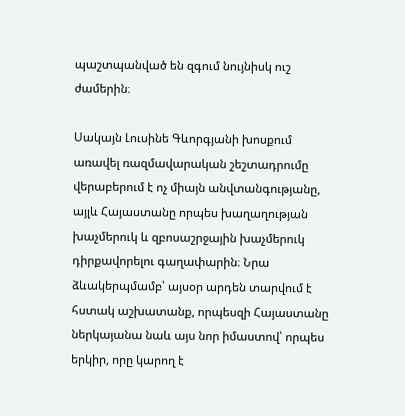պաշտպանված են զգում նույնիսկ ուշ ժամերին։

Սակայն Լուսինե Գևորգյանի խոսքում առավել ռազմավարական շեշտադրումը վերաբերում է ոչ միայն անվտանգությանը, այլև Հայաստանը որպես խաղաղության խաչմերուկ և զբոսաշրջային խաչմերուկ դիրքավորելու գաղափարին։ Նրա ձևակերպմամբ՝ այսօր արդեն տարվում է հստակ աշխատանք, որպեսզի Հայաստանը ներկայանա նաև այս նոր իմաստով՝ որպես երկիր, որը կարող է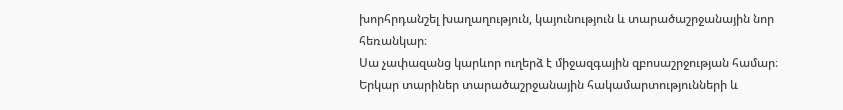խորհրդանշել խաղաղություն, կայունություն և տարածաշրջանային նոր հեռանկար։
Սա չափազանց կարևոր ուղերձ է միջազգային զբոսաշրջության համար։ Երկար տարիներ տարածաշրջանային հակամարտությունների և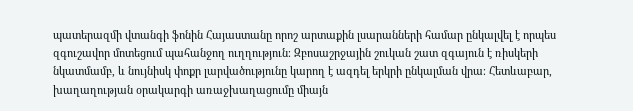պատերազմի վտանգի ֆոնին Հայաստանը որոշ արտաքին լսարանների համար ընկալվել է որպես զգուշավոր մոտեցում պահանջող ուղղություն։ Զբոսաշրջային շուկան շատ զգայուն է ռիսկերի նկատմամբ, և նույնիսկ փոքր լարվածությունը կարող է ազդել երկրի ընկալման վրա։ Հետևաբար, խաղաղության օրակարգի առաջխաղացումը միայն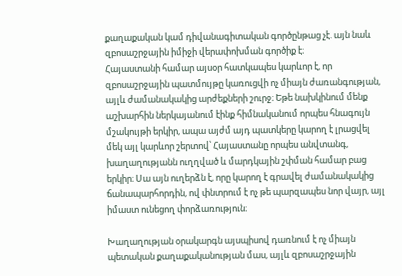քաղաքական կամ դիվանագիտական գործընթաց չէ. այն նաև զբոսաշրջային իմիջի վերափոխման գործիք է։
Հայաստանի համար այսօր հատկապես կարևոր է, որ զբոսաշրջային պատմույթը կառուցվի ոչ միայն ժառանգության, այլև ժամանակակից արժեքների շուրջ։ Եթե նախկինում մենք աշխարհին ներկայանում էինք հիմնականում որպես հնագույն մշակույթի երկիր, ապա այժմ այդ պատկերը կարող է լրացվել մեկ այլ կարևոր շերտով՝ Հայաստանը որպես անվտանգ, խաղաղությանն ուղղված և մարդկային շփման համար բաց երկիր։ Սա այն ուղերձն է, որը կարող է գրավել ժամանակակից ճանապարհորդին, ով փնտրում է ոչ թե պարզապես նոր վայր, այլ իմաստ ունեցող փորձառություն։

Խաղաղության օրակարգն այսպիսով դառնում է ոչ միայն պետական քաղաքականության մաս, այլև զբոսաշրջային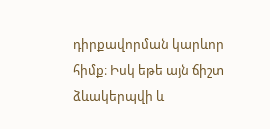դիրքավորման կարևոր հիմք։ Իսկ եթե այն ճիշտ ձևակերպվի և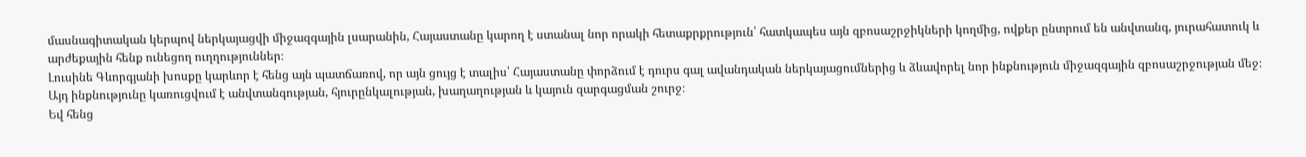մասնագիտական կերպով ներկայացվի միջազգային լսարանին, Հայաստանը կարող է ստանալ նոր որակի հետաքրքրություն՝ հատկապես այն զբոսաշրջիկների կողմից, ովքեր ընտրում են անվտանգ, յուրահատուկ և արժեքային հենք ունեցող ուղղություններ։
Լուսինե Գևորգյանի խոսքը կարևոր է հենց այն պատճառով, որ այն ցույց է տալիս՝ Հայաստանը փորձում է դուրս գալ ավանդական ներկայացումներից և ձևավորել նոր ինքնություն միջազգային զբոսաշրջության մեջ։ Այդ ինքնությունը կառուցվում է անվտանգության, հյուրընկալության, խաղաղության և կայուն զարգացման շուրջ։
Եվ հենց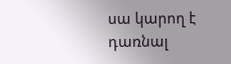սա կարող է դառնալ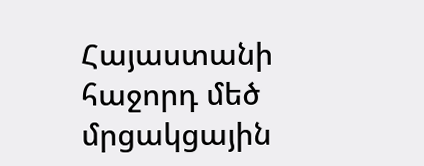Հայաստանի հաջորդ մեծ մրցակցային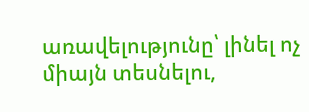առավելությունը՝ լինել ոչ միայն տեսնելու,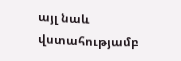այլ նաև վստահությամբ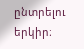ընտրելու երկիր։